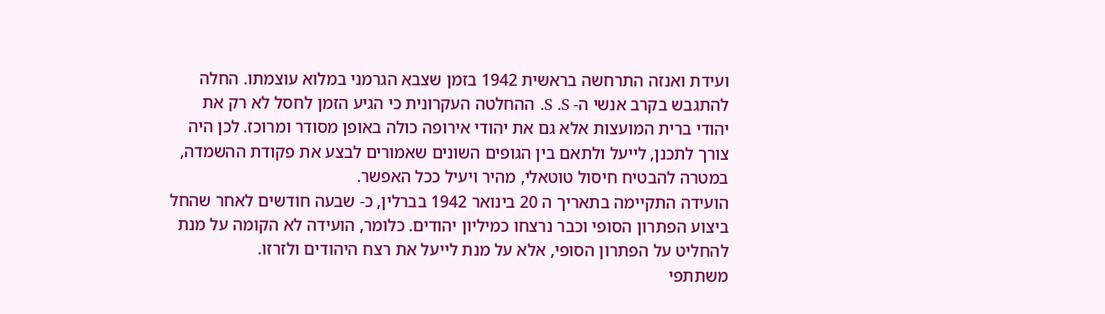ועידת ואנזה התרחשה בראשית 1942 בזמן שצבא הגרמני במלוא עוצמתו. החלה להתגבש בקרב אנשי ה- S .S. ההחלטה העקרונית כי הגיע הזמן לחסל לא רק את יהודי ברית המועצות אלא גם את יהודי אירופה כולה באופן מסודר ומרוכז. לכן היה צורך לתכנן, לייעל ולתאם בין הגופים השונים שאמורים לבצע את פקודת ההשמדה, במטרה להבטיח חיסול טוטאלי, מהיר ויעיל ככל האפשר.
הועידה התקיימה בתאריך ה 20 בינואר 1942 בברלין, כ- שבעה חודשים לאחר שהחל ביצוע הפתרון הסופי וכבר נרצחו כמיליון יהודים. כלומר, הועידה לא הקומה על מנת להחליט על הפתרון הסופי, אלא על מנת לייעל את רצח היהודים ולזרזו.
משתתפי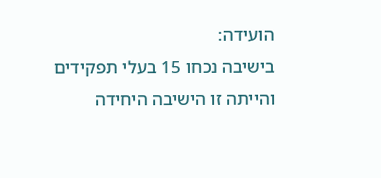הועידה:
בישיבה נכחו 15 בעלי תפקידים והייתה זו הישיבה היחידה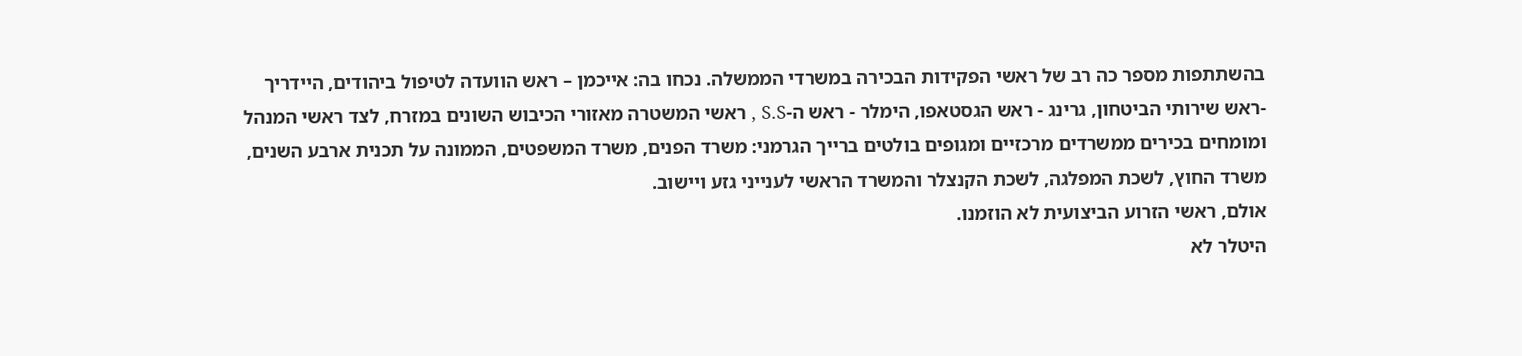בהשתתפות מספר כה רב של ראשי הפקידות הבכירה במשרדי הממשלה. נכחו בה: אייכמן – ראש הוועדה לטיפול ביהודים, היידריך -ראש שירותי הביטחון, גרינג - ראש הגסטאפו, הימלר - ראש ה-S.S , ראשי המשטרה מאזורי הכיבוש השונים במזרח, לצד ראשי המנהל ומומחים בכירים ממשרדים מרכזיים ומגופים בולטים ברייך הגרמני: משרד הפנים, משרד המשפטים, הממונה על תכנית ארבע השנים, משרד החוץ, לשכת המפלגה, לשכת הקנצלר והמשרד הראשי לענייני גזע ויישוב.
אולם, ראשי הזרוע הביצועית לא הוזמנו.
היטלר לא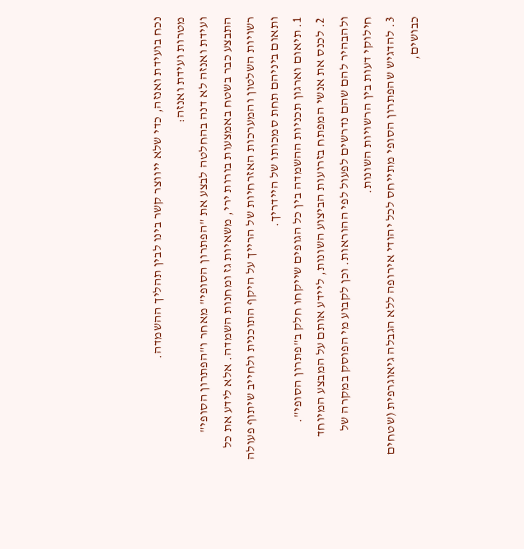נכח בועידת ואנזה, כדי שלא ייווצר קשר בינו לבין תהליך ההשמדה.
מטרות ועידת ואנזה:
ועידת ואנזה לא דנה בהחלטה לבצע את "הפתרון הסופי" מאחר ו"הפתרון הסופי" התבצע כבר בשטח באמצעות בורות ירי, משאיות גז ומחנות השמדה. אלא לידע את כל רשויות השלטון והמערכות האזרחיות של הרייך על היקף התוכנית ולחייב שיתוף פעולה ותאום ביניהם תחת סמכותו של היידריך.
1. תיאום וארגון תכניות ההשמדה בין כל הגופים שייקחו חלק ב"פתרון הסופי".
2. לכנס את אנשי המפתח בזרועות הביצוע השונות, ליידע אותם על המבצע המיוחד ולהבהיר להם שהם נדרשים לפעול לפי ההוראות. וכן לקבוע מי הפוסק במקרה של חילוקי דעות בין הרשויות השונות.
3. להדגיש שהפתרון הסופי מתייחס לכל יהודי אירופה ללא הגבלה גיאוגרפית (שטחים כבושים,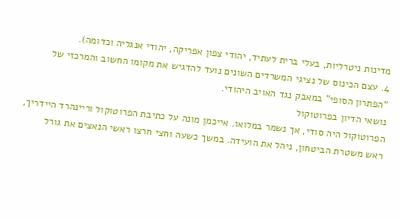מדינות ניטרליות, בעלי ברית לעתיד, יהודי צפון אפריקה, יהודי אנגליה וכדומה).
4. עצם הכינוס של נציגי המשרדים השונים נועד להדגיש את מקומו החשוב והמרכזי של "הפתרון הסופי" במאבק נגד האויב היהודי.
נושאי הדיון בפרוטוקול
הפרוטוקול היה סודי, אך נשמר במלואו. אייכמן מונה על כתיבת הפרוטוקול וריינהרד היידריך, ראש משטרת הביטחון, ניהל את הועידה. במשך כשעה וחצי חרצו ראשי הנאצים את גורל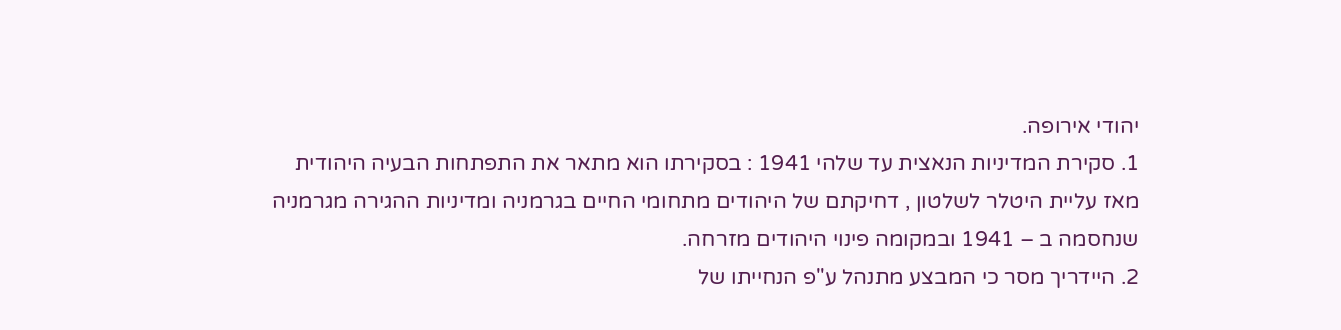יהודי אירופה.
1. סקירת המדיניות הנאצית עד שלהי 1941 : בסקירתו הוא מתאר את התפתחות הבעיה היהודית מאז עליית היטלר לשלטון , דחיקתם של היהודים מתחומי החיים בגרמניה ומדיניות ההגירה מגרמניה שנחסמה ב – 1941 ובמקומה פינוי היהודים מזרחה.
2. היידריך מסר כי המבצע מתנהל ע"פ הנחייתו של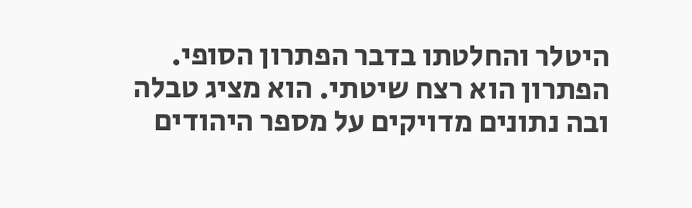היטלר והחלטתו בדבר הפתרון הסופי. הפתרון הוא רצח שיטתי. הוא מציג טבלה ובה נתונים מדויקים על מספר היהודים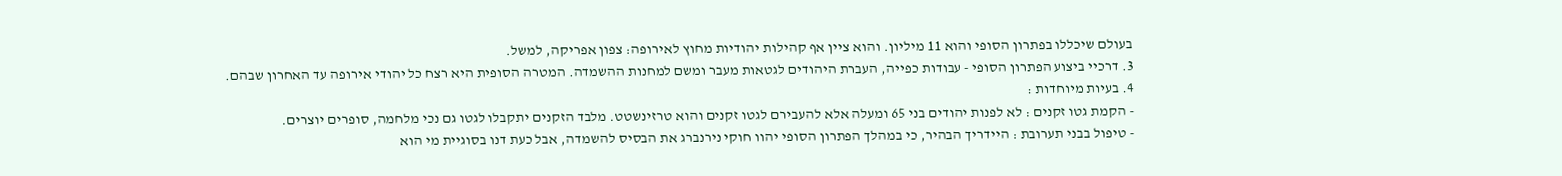בעולם שיכללו בפתרון הסופי והוא 11 מיליון. והוא ציין אף קהילות יהודיות מחוץ לאירופה: צפון אפריקה, למשל.
3. דרכיי ביצוע הפתרון הסופי - עבודות כפייה, העברת היהודים לגטאות מעבר ומשם למחנות ההשמדה. המטרה הסופית היא רצח כל יהודי אירופה עד האחרון שבהם.
4. בעיות מיוחדות :
- הקמת גטו זקנים : לא לפנות יהודים בני 65 ומעלה אלא להעבירם לגטו זקנים והוא טרזינשטט. מלבד הזקנים יתקבלו לגטו גם נכי מלחמה, סופרים יוצרים.
- טיפול בבני תערובת : היידריך הבהיר, כי במהלך הפתרון הסופי יהוו חוקי נירנברג את הבסיס להשמדה, אבל כעת דנו בסוגיית מי הוא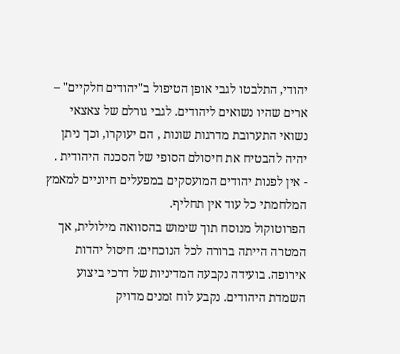יהודי, התלבטו לגבי אופן הטיפול ב"יהודים חלקיים" – ארים שהיו נשואים ליהודים. לגבי גורלם של צאצאי נשואי התערובת מדרגות שונות , הם יעוקרו, וכך ניתן יהיה להבטיח את חיסולם הסופי של הסכנה היהודית .
- אין לפנות יהודים המועסקים במפעלים חיוניים למאמץ המלחמתי כל עוד אין תחליף.
הפרוטוקול מנוסח תוך שימוש בהסוואה מילולית, אך המטרה הייתה ברורה לכל הנוכחים: חיסול יהדות אירופה. בועידה נקבעה המדיניות של דרכי ביצוע השמדת היהודים. נקבע לוח זמנים מדויק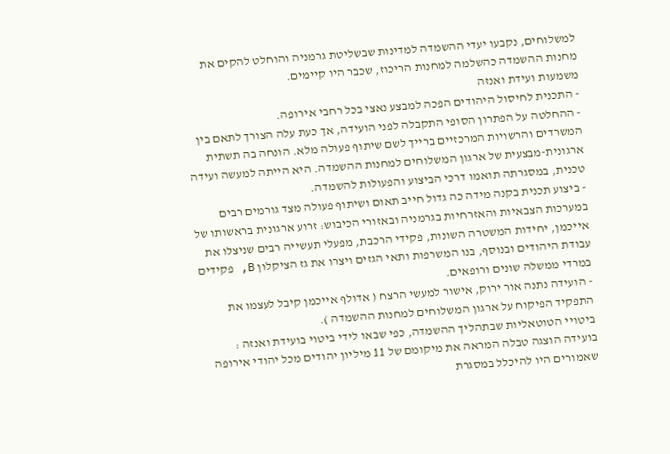למשלוחים, נקבעו יעדי ההשמדה למדינות שבשליטת גרמניה והוחלט להקים את מחנות ההשמדה כהשלמה למחנות הריכוז, שכבר היו קיימים.
משמעות ועידת ואנזה
- התכנית לחיסול היהודים הפכה למבצע נאצי בכל רחבי אירופה.
- ההחלטה על הפתרון הסופי התקבלה לפני הועידה, אך כעת עלה הצורך לתאם בין המשרדים והרשויות המרכזיים ברייך לשם שיתוף פעולה מלא. הונחה בה תשתית ארגונית-מבצעית של ארגון המשלוחים למחנות ההשמדה. היא הייתה למעשה ועידה טכנית, במסגרתה תואמו דרכי הביצוע והפעולות להשמדה.
- ביצוע תכנית בקנה מידה כה גדול חייב תאום ושיתוף פעולה מצד גורמים רבים במערכות הצבאיות והאזרחיות בגרמניה ובאזורי הכיבוש: זרוע ארגונית בראשותו של אייכמן, יחידות המשטרה השונות, פקידי הרכבת, מפעלי תעשייה רבים שניצלו את עבודת היהודים ובנוסף, בנו המשרפות ותאי הגזים ויצרו את גז הציקלון B, פקידים במרדי ממשלה שונים ורופאים.
- הועידה נתנה אור ירוק, אישור למעשי הרצח ( אדולף אייכמן קיבל לעצמו את התפקיד הפיקוח על ארגון המשלוחים למחנות ההשמדה ).
ביטויי הטוטאליות שבתהליך ההשמדה, כפי שבאו לידי ביטוי בועידת ואנזה :
בועידה הוצגה טבלה המראה את מיקומם של 11 מיליון יהודים מכל יהודי אירופה שאמורים היו להיכלל במסגרת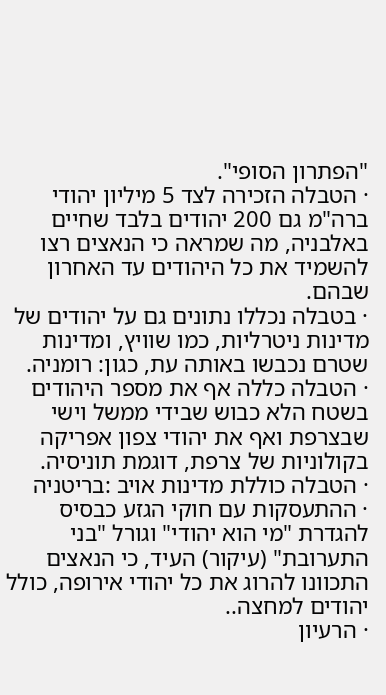"הפתרון הסופי".
· הטבלה הזכירה לצד 5 מיליון יהודי ברה"מ גם 200 יהודים בלבד שחיים באלבניה, מה שמראה כי הנאצים רצו להשמיד את כל היהודים עד האחרון שבהם.
· בטבלה נכללו נתונים גם על יהודים של מדינות ניטרליות, כמו שוויץ, ומדינות שטרם נכבשו באותה עת, כגון: רומניה.
· הטבלה כללה אף את מספר היהודים בשטח הלא כבוש שבידי ממשל וישי שבצרפת ואף את יהודי צפון אפריקה בקולוניות של צרפת, דוגמת תוניסיה.
· הטבלה כוללת מדינות אויב :בריטניה
· ההתעסקות עם חוקי הגזע כבסיס להגדרת "מי הוא יהודי" וגורל "בני התערובת" (עיקור) העיד, כי הנאצים התכוונו להרוג את כל יהודי אירופה, כולל יהודים למחצה..
· הרעיון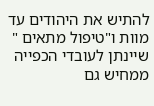להתיש את היהודים עד מוות ו"טיפול מתאים " שיינתן לעובדי הכפייה ממחיש גם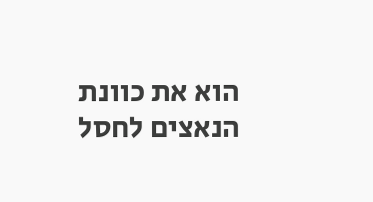הוא את כוונת הנאצים לחסל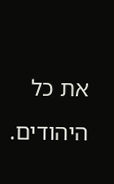את כל היהודים.